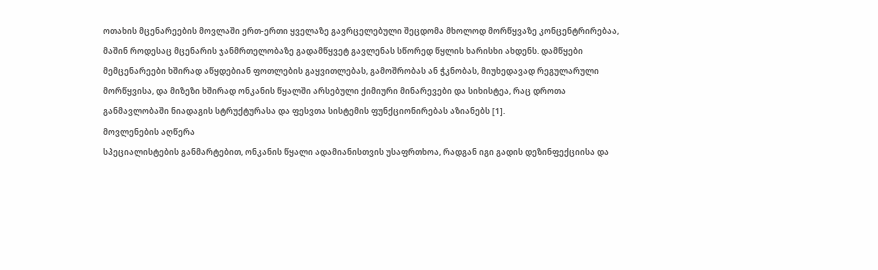ოთახის მცენარეების მოვლაში ერთ-ერთი ყველაზე გავრცელებული შეცდომა მხოლოდ მორწყვაზე კონცენტრირებაა, მაშინ როდესაც მცენარის ჯანმრთელობაზე გადამწყვეტ გავლენას სწორედ წყლის ხარისხი ახდენს. დამწყები მემცენარეები ხშირად აწყდებიან ფოთლების გაყვითლებას, გამოშრობას ან ჭკნობას, მიუხედავად რეგულარული მორწყვისა, და მიზეზი ხშირად ონკანის წყალში არსებული ქიმიური მინარევები და სიხისტეა, რაც დროთა განმავლობაში ნიადაგის სტრუქტურასა და ფესვთა სისტემის ფუნქციონირებას აზიანებს [1].
მოვლენების აღწერა
სპეციალისტების განმარტებით, ონკანის წყალი ადამიანისთვის უსაფრთხოა, რადგან იგი გადის დეზინფექციისა და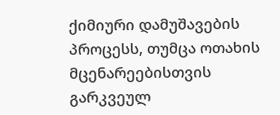ქიმიური დამუშავების პროცესს, თუმცა ოთახის მცენარეებისთვის გარკვეულ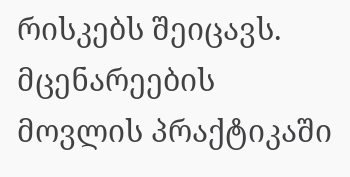რისკებს შეიცავს. მცენარეების მოვლის პრაქტიკაში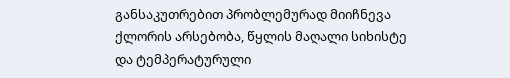განსაკუთრებით პრობლემურად მიიჩნევა ქლორის არსებობა, წყლის მაღალი სიხისტე და ტემპერატურული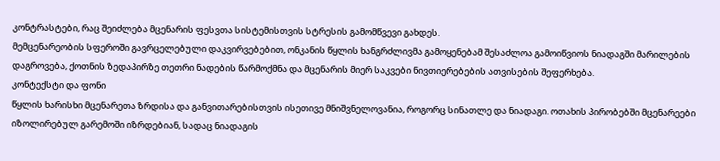კონტრასტები, რაც შეიძლება მცენარის ფესვთა სისტემისთვის სტრესის გამომწვევი გახდეს.
მემცენარეობის სფეროში გავრცელებული დაკვირვებებით, ონკანის წყლის ხანგრძლივმა გამოყენებამ შესაძლოა გამოიწვიოს ნიადაგში მარილების დაგროვება, ქოთნის ზედაპირზე თეთრი ნადების წარმოქმნა და მცენარის მიერ საკვები ნივთიერებების ათვისების შეფერხება.
კონტექსტი და ფონი
წყლის ხარისხი მცენარეთა ზრდისა და განვითარებისთვის ისეთივე მნიშვნელოვანია, როგორც სინათლე და ნიადაგი. ოთახის პირობებში მცენარეები იზოლირებულ გარემოში იზრდებიან, სადაც ნიადაგის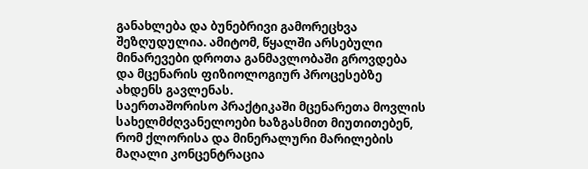განახლება და ბუნებრივი გამორეცხვა შეზღუდულია. ამიტომ, წყალში არსებული მინარევები დროთა განმავლობაში გროვდება და მცენარის ფიზიოლოგიურ პროცესებზე ახდენს გავლენას.
საერთაშორისო პრაქტიკაში მცენარეთა მოვლის სახელმძღვანელოები ხაზგასმით მიუთითებენ, რომ ქლორისა და მინერალური მარილების მაღალი კონცენტრაცია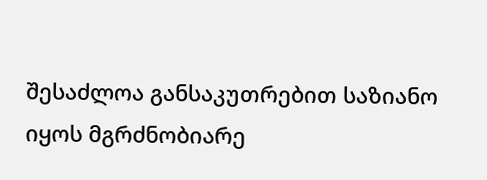შესაძლოა განსაკუთრებით საზიანო იყოს მგრძნობიარე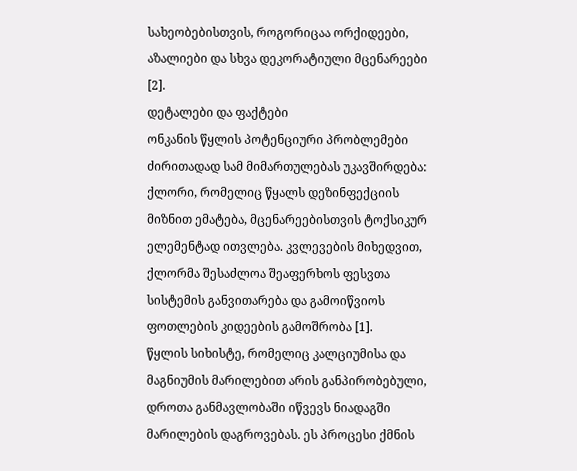სახეობებისთვის, როგორიცაა ორქიდეები, აზალიები და სხვა დეკორატიული მცენარეები [2].
დეტალები და ფაქტები
ონკანის წყლის პოტენციური პრობლემები ძირითადად სამ მიმართულებას უკავშირდება:
ქლორი, რომელიც წყალს დეზინფექციის მიზნით ემატება, მცენარეებისთვის ტოქსიკურ ელემენტად ითვლება. კვლევების მიხედვით, ქლორმა შესაძლოა შეაფერხოს ფესვთა სისტემის განვითარება და გამოიწვიოს ფოთლების კიდეების გამოშრობა [1].
წყლის სიხისტე, რომელიც კალციუმისა და მაგნიუმის მარილებით არის განპირობებული, დროთა განმავლობაში იწვევს ნიადაგში მარილების დაგროვებას. ეს პროცესი ქმნის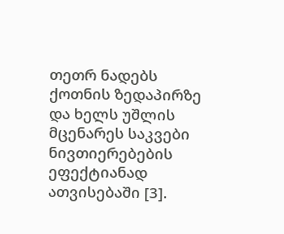თეთრ ნადებს ქოთნის ზედაპირზე და ხელს უშლის მცენარეს საკვები ნივთიერებების ეფექტიანად ათვისებაში [3].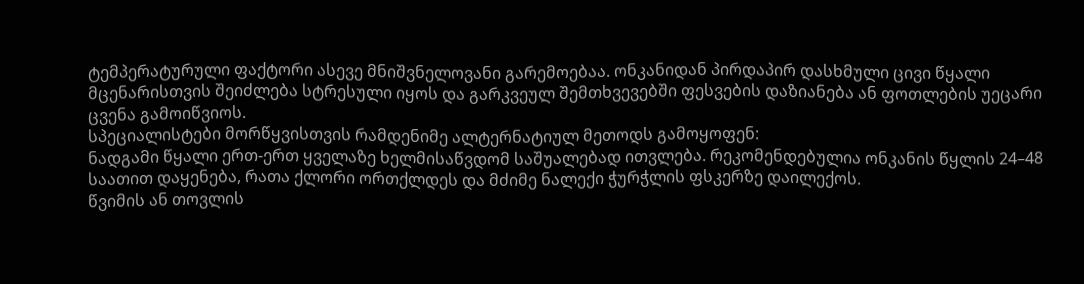ტემპერატურული ფაქტორი ასევე მნიშვნელოვანი გარემოებაა. ონკანიდან პირდაპირ დასხმული ცივი წყალი მცენარისთვის შეიძლება სტრესული იყოს და გარკვეულ შემთხვევებში ფესვების დაზიანება ან ფოთლების უეცარი ცვენა გამოიწვიოს.
სპეციალისტები მორწყვისთვის რამდენიმე ალტერნატიულ მეთოდს გამოყოფენ:
ნადგამი წყალი ერთ-ერთ ყველაზე ხელმისაწვდომ საშუალებად ითვლება. რეკომენდებულია ონკანის წყლის 24–48 საათით დაყენება, რათა ქლორი ორთქლდეს და მძიმე ნალექი ჭურჭლის ფსკერზე დაილექოს.
წვიმის ან თოვლის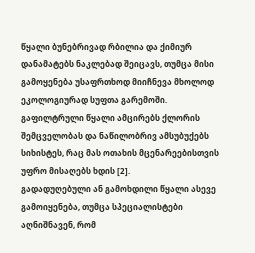წყალი ბუნებრივად რბილია და ქიმიურ დანამატებს ნაკლებად შეიცავს, თუმცა მისი გამოყენება უსაფრთხოდ მიიჩნევა მხოლოდ ეკოლოგიურად სუფთა გარემოში.
გაფილტრული წყალი ამცირებს ქლორის შემცველობას და ნაწილობრივ ამსუბუქებს სიხისტეს, რაც მას ოთახის მცენარეებისთვის უფრო მისაღებს ხდის [2].
გადადუღებული ან გამოხდილი წყალი ასევე გამოიყენება, თუმცა სპეციალისტები აღნიშნავენ, რომ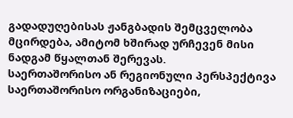გადადუღებისას ჟანგბადის შემცველობა მცირდება, ამიტომ ხშირად ურჩევენ მისი ნადგამ წყალთან შერევას.
საერთაშორისო ან რეგიონული პერსპექტივა
საერთაშორისო ორგანიზაციები,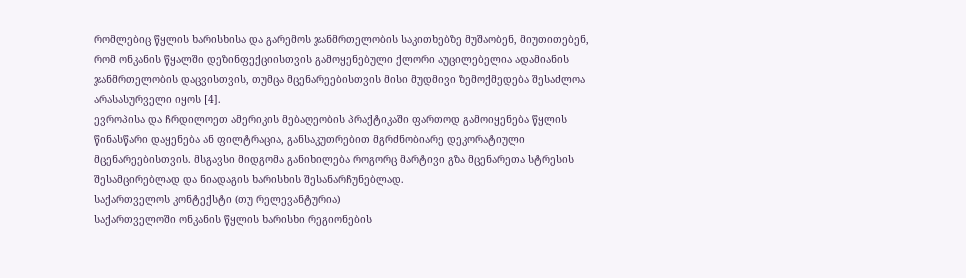რომლებიც წყლის ხარისხისა და გარემოს ჯანმრთელობის საკითხებზე მუშაობენ, მიუთითებენ, რომ ონკანის წყალში დეზინფექციისთვის გამოყენებული ქლორი აუცილებელია ადამიანის ჯანმრთელობის დაცვისთვის, თუმცა მცენარეებისთვის მისი მუდმივი ზემოქმედება შესაძლოა არასასურველი იყოს [4].
ევროპისა და ჩრდილოეთ ამერიკის მებაღეობის პრაქტიკაში ფართოდ გამოიყენება წყლის წინასწარი დაყენება ან ფილტრაცია, განსაკუთრებით მგრძნობიარე დეკორატიული მცენარეებისთვის. მსგავსი მიდგომა განიხილება როგორც მარტივი გზა მცენარეთა სტრესის შესამცირებლად და ნიადაგის ხარისხის შესანარჩუნებლად.
საქართველოს კონტექსტი (თუ რელევანტურია)
საქართველოში ონკანის წყლის ხარისხი რეგიონების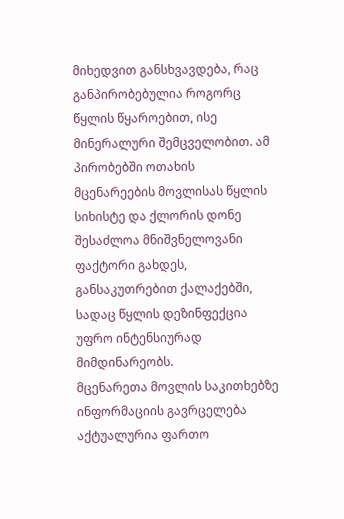მიხედვით განსხვავდება, რაც განპირობებულია როგორც წყლის წყაროებით, ისე მინერალური შემცველობით. ამ პირობებში ოთახის მცენარეების მოვლისას წყლის სიხისტე და ქლორის დონე შესაძლოა მნიშვნელოვანი ფაქტორი გახდეს, განსაკუთრებით ქალაქებში, სადაც წყლის დეზინფექცია უფრო ინტენსიურად მიმდინარეობს.
მცენარეთა მოვლის საკითხებზე ინფორმაციის გავრცელება აქტუალურია ფართო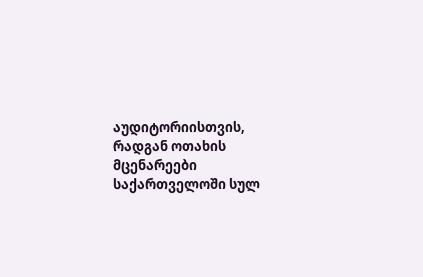აუდიტორიისთვის, რადგან ოთახის მცენარეები საქართველოში სულ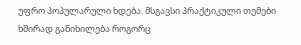უფრო პოპულარული ხდება. მსგავსი პრაქტიკული თემები ხშირად განიხილება როგორც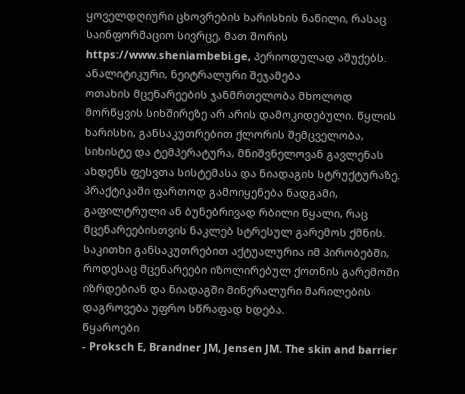ყოველდღიური ცხოვრების ხარისხის ნაწილი, რასაც საინფორმაციო სივრცე, მათ შორის https://www.sheniambebi.ge, პერიოდულად აშუქებს.
ანალიტიკური, ნეიტრალური შეჯამება
ოთახის მცენარეების ჯანმრთელობა მხოლოდ მორწყვის სიხშირეზე არ არის დამოკიდებული. წყლის ხარისხი, განსაკუთრებით ქლორის შემცველობა, სიხისტე და ტემპერატურა, მნიშვნელოვან გავლენას ახდენს ფესვთა სისტემასა და ნიადაგის სტრუქტურაზე. პრაქტიკაში ფართოდ გამოიყენება ნადგამი, გაფილტრული ან ბუნებრივად რბილი წყალი, რაც მცენარეებისთვის ნაკლებ სტრესულ გარემოს ქმნის. საკითხი განსაკუთრებით აქტუალურია იმ პირობებში, როდესაც მცენარეები იზოლირებულ ქოთნის გარემოში იზრდებიან და ნიადაგში მინერალური მარილების დაგროვება უფრო სწრაფად ხდება.
წყაროები
- Proksch E, Brandner JM, Jensen JM. The skin and barrier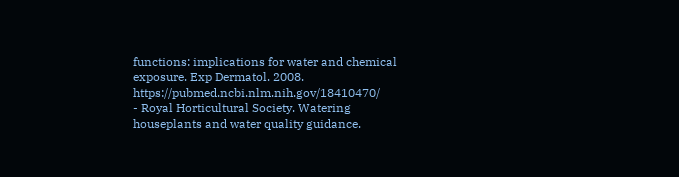functions: implications for water and chemical exposure. Exp Dermatol. 2008. https://pubmed.ncbi.nlm.nih.gov/18410470/
- Royal Horticultural Society. Watering houseplants and water quality guidance.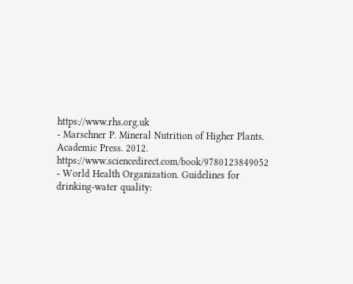https://www.rhs.org.uk
- Marschner P. Mineral Nutrition of Higher Plants. Academic Press. 2012. https://www.sciencedirect.com/book/9780123849052
- World Health Organization. Guidelines for drinking-water quality: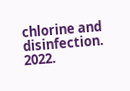chlorine and disinfection. 2022.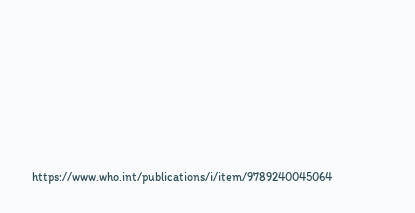https://www.who.int/publications/i/item/9789240045064